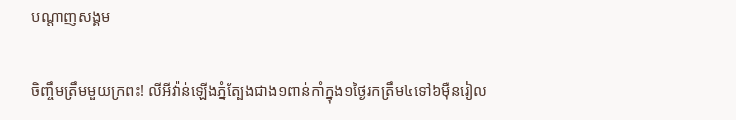បណ្តាញសង្គម

ចិញ្ចឹមត្រឹមមួយក្រពះ! លីអីវ៉ាន់ឡើងភ្នំត្បែងជាង១ពាន់កាំក្នុង១ថ្ងៃរកត្រឹម៤ទៅ៦ម៉ឺនរៀល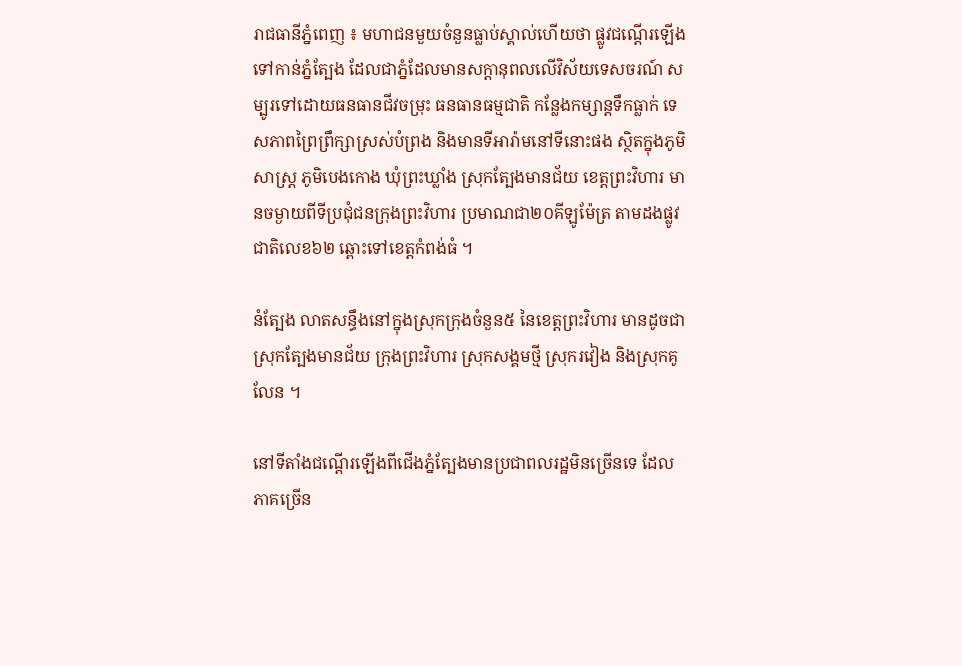រាជធានីភ្នំពេញ ៖ មហាជនមួយចំនួនធ្លាប់ស្គាល់ហើយថា ផ្លូវជណ្តើរឡើងទៅកាន់ភ្នំត្បែង ដែលជាភ្នំដែលមានសក្តានុពលលើវិស័យទេសចរណ៍ សម្បូរទៅដោយធនធានជីវចម្រុះ ធនធានធម្មជាតិ កន្លែងកម្សាន្តទឹកធ្លាក់ ទេសភាពព្រៃព្រឹក្សាស្រស់បំព្រង និងមានទីអារ៉ាមនៅទីនោះផង ស្ថិតក្នុងភូមិសាស្ត្រ ភូមិបេងកោង ឃុំព្រះឃ្លាំង ស្រុកត្បែងមានជ័យ ខេត្តព្រះវិហារ មានចម្ងាយពីទីប្រជុំជនក្រុងព្រះវិហារ ប្រមាណជា២០គីឡូម៉ែត្រ តាមដងផ្លូវជាតិលេខ៦២ ឆ្ពោះទៅខេត្តកំពង់ធំ ។

នំត្បែង លាតសន្ធឹងនៅក្នុងស្រុកក្រុងចំនួន៥ នៃខេត្តព្រះវិហារ មានដូចជា ស្រុកត្បែងមានជ័យ ក្រុងព្រះវិហារ ស្រុកសង្គមថ្មី ស្រុករវៀង និងស្រុកគូលែន ។

នៅទីតាំងជណ្តើរឡើងពីជើងភ្នំត្បែងមានប្រជាពលរដ្ឋមិនច្រើនទេ ដែលភាគច្រើន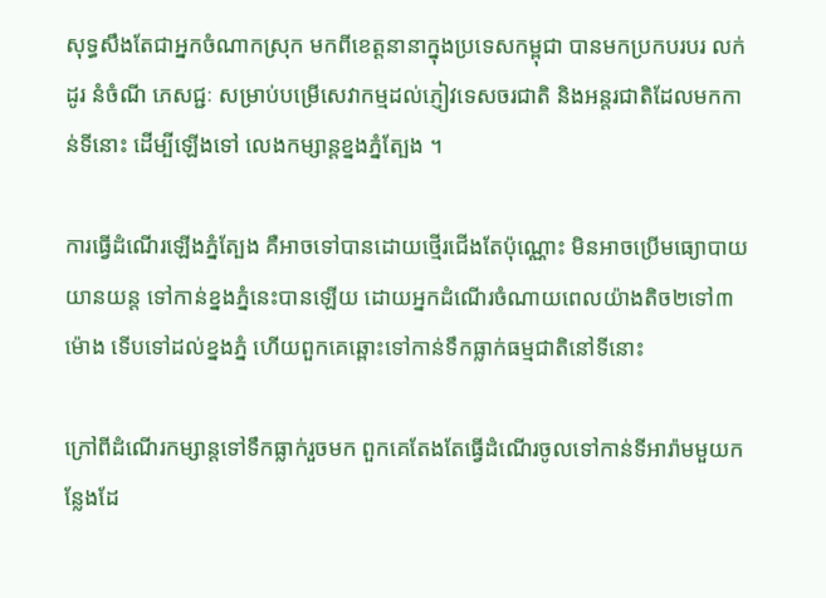សុទ្ធសឹងតែជាអ្នកចំណាកស្រុក មកពីខេត្តនានាក្នុងប្រទេសកម្ពុជា បានមកប្រកបរបរ លក់ដូរ នំចំណី ភេសជ្ជៈ សម្រាប់បម្រើសេវាកម្មដល់ភ្ញៀវទេសចរជាតិ និងអន្តរជាតិដែលមកកាន់ទីនោះ ដើម្បីឡើងទៅ លេងកម្សាន្តខ្នងភ្នំត្បែង ។

ការធ្វើដំណើរឡើងភ្នំត្បែង គឺអាចទៅបានដោយថ្មើរជើងតែប៉ុណ្ណោះ មិនអាចប្រើមធ្យោបាយ យានយន្ត ទៅកាន់ខ្នងភ្នំនេះបានឡើយ ដោយអ្នកដំណើរចំណាយពេលយ៉ាងតិច២ទៅ៣ម៉ោង ទើបទៅដល់ខ្នងភ្នំ ហើយពួកគេឆ្ពោះទៅកាន់ទឹកធ្លាក់ធម្មជាតិនៅទីនោះ

ក្រៅពីដំណើរកម្សាន្តទៅទឹកធ្លាក់រួចមក ពួកគេតែងតែធ្វើដំណើរចូលទៅកាន់ទីអារ៉ាមមួយកន្លែងដែ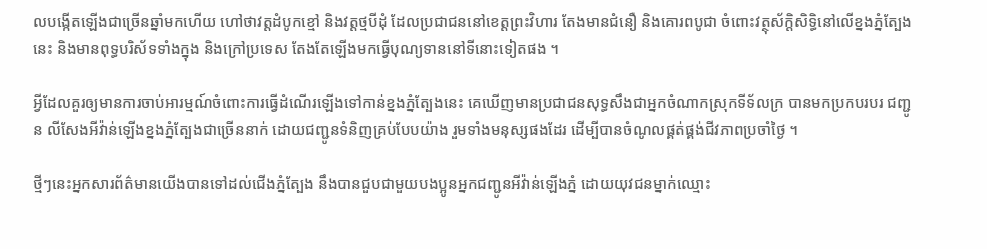លបង្កើតឡើងជាច្រើនឆ្នាំមកហើយ ហៅថាវត្តដំបូកខ្មៅ និងវត្តថ្មបីដុំ ដែលប្រជាជននៅខេត្តព្រះវិហារ តែងមានជំនឿ និងគោរពបូជា ចំពោះវត្ថុស័ក្តិសិទ្ធិនៅលើខ្នងភ្នំត្បែងនេះ និងមានពុទ្ធបរិស័ទទាំងក្នុង និងក្រៅប្រទេស តែងតែឡើងមកធ្វើបុណ្យទាននៅទីនោះទៀតផង ។

អ្វីដែលគួរឲ្យមានការចាប់អារម្មណ៍ចំពោះការធ្វើដំណើរឡើងទៅកាន់ខ្នងភ្នំត្បែងនេះ គេឃើញមានប្រជាជនសុទ្ធសឹងជាអ្នកចំណាកស្រុកទីទ័លក្រ បានមកប្រកបរបរ ជញ្ជូន លីសែងអីវ៉ាន់ឡើងខ្នងភ្នំត្បែងជាច្រើននាក់ ដោយជញ្ជូនទំនិញគ្រប់បែបយ៉ាង រួមទាំងមនុស្សផងដែរ ដើម្បីបានចំណូលផ្គត់ផ្គង់ជីវភាពប្រចាំថ្ងៃ ។

ថ្មីៗនេះអ្នកសារព័ត៌មានយើងបានទៅដល់ជើងភ្នំត្បែង នឹងបានជួបជាមួយបងប្អូនអ្នកជញ្ជូនអីវ៉ាន់ឡើងភ្នំ ដោយយុវជនម្នាក់ឈ្មោះ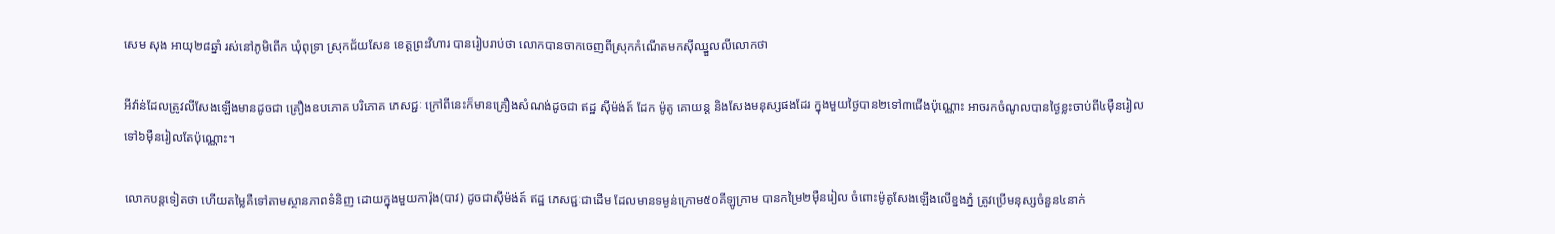សេម សុង អាយុ២៨ឆ្នាំ រស់នៅភូមិពើក ឃុំពុទ្រា ស្រុកជ័យសែន ខេត្តព្រះវិហារ បានរៀបរាប់ថា លោកបានចាកចេញពីស្រុកកំណើតមកស៊ីឈ្នួលលីលោកថា

អីវ៉ាន់ដែលត្រូវលីសែងឡើងមានដូចជា គ្រឿងឧបភោគ បរិភោគ ភេសជ្ជៈ ក្រៅពីនេះក៏មានគ្រឿងសំណង់ដូចជា ឥដ្ឋ ស៊ីម៉ង់ត៍ ដែក ម៉ូតូ គោយន្ត និងសែងមនុស្សផងដែរ ក្នុងមួយថ្ងៃបាន២ទៅ៣ជើងប៉ុណ្ណោះ អាចរកចំណូលបានថ្ងៃខ្លះចាប់ពី៤ម៉ឺនរៀល ទៅ៦ម៉ឺនរៀលតែប៉ុណ្ណោះ។

លោកបន្តទៀតថា ហើយតម្លៃគឺទៅតាមស្ថានភាពទំនិញ ដោយក្នុងមួយការ៉ុង(បាវ) ដូចជាស៊ីម៉ង់ត៍ ឥដ្ឋ ភេសជ្ជៈជាដើម ដែលមានទម្ងន់ក្រោម៥០គីឡូក្រាម បានកម្រៃ២ម៉ឺនរៀល ចំពោះម៉ូតូសែងឡើងលើខ្នងភ្នំ ត្រូវប្រើមនុស្សចំនួន៤នាក់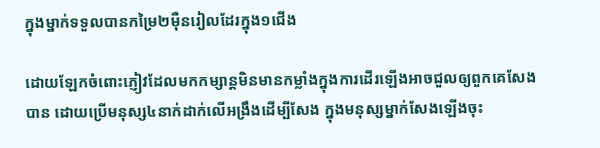ក្នុងម្នាក់ទទួលបានកម្រៃ២ម៉ឺនរៀលដែរក្នុង១ជើង

ដោយឡែកចំពោះភ្ញៀវដែលមកកម្សាន្តមិនមានកម្លាំងក្នុងការដើរឡើងអាចជួលឲ្យពួកគេសែងបាន ដោយប្រើមនុស្ស៤នាក់ដាក់លើអង្រឹងដើម្បីសែង ក្នុងមនុស្សម្នាក់សែងឡើងចុះ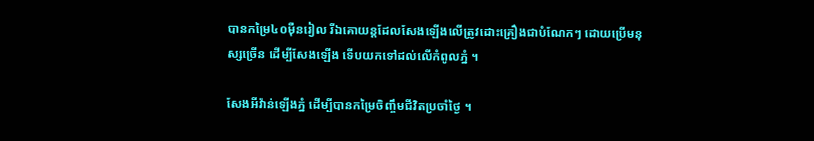បានកម្រៃ៤០ម៉ឺនរៀល រីឯគោយន្តដែលសែងឡើងលើត្រូវដោះគ្រឿងជាបំណែកៗ ដោយប្រើមនុស្សច្រើន ដើម្បីសែងឡើង ទើបយកទៅដល់លើកំពូលភ្នំ ។

សែងអីវ៉ាន់ឡើងភ្នំ ដើម្បីបានកម្រៃចិញ្ចឹមជីវិតប្រចាំថ្ងៃ ។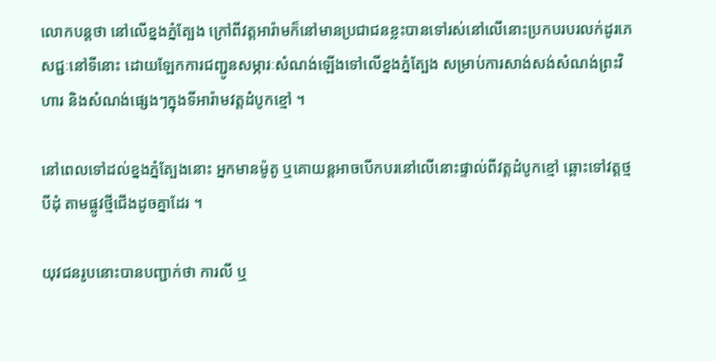លោកបន្តថា នៅលើខ្នងភ្នំត្បែង ក្រៅពីវត្តអារ៉ាមក៏នៅមានប្រជាជនខ្លះបានទៅរស់នៅលើនោះប្រកបរបរលក់ដូរភេសជ្ជៈនៅទីនោះ ដោយឡែកការជញ្ជូនសម្ភារៈសំណង់ឡើងទៅលើខ្នងភ្នំត្បែង សម្រាប់ការសាង់សង់សំណង់ព្រះវិហារ និងសំណង់ផ្សេងៗក្នុងទីអារ៉ាមវត្តដំបូកខ្មៅ ។

នៅពេលទៅដល់ខ្នងភ្នំត្បែងនោះ អ្នកមានម៉ូតូ ឬគោយន្តអាចបើកបរនៅលើនោះផ្ទាល់ពីវត្តដំបូកខ្មៅ ឆ្ពោះទៅវត្តថ្មបីដុំ តាមផ្លូវថ្មីជើងដូចគ្នាដែរ ។

យុវជនរូបនោះបានបញ្ជាក់ថា ការលី ឬ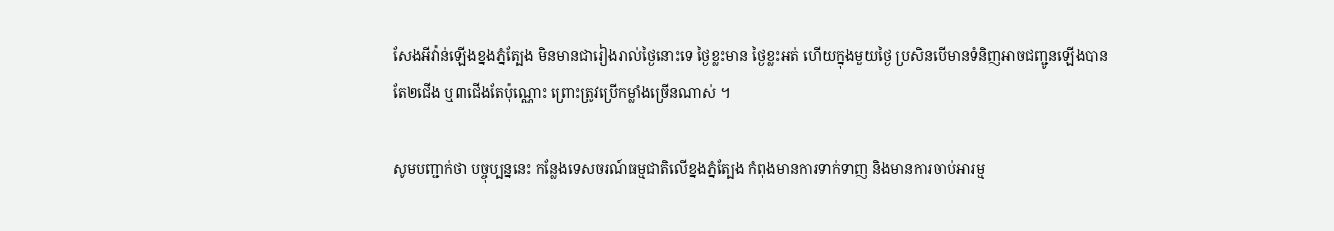សែងអីវ៉ាន់ឡើងខ្នងភ្នំត្បែង មិនមានជារៀងរាល់ថ្ងៃនោះទេ ថ្ងៃខ្លះមាន ថ្ងៃខ្លះអត់ ហើយក្នុងមួយថ្ងៃ ប្រសិនបើមានទំនិញអាចជញ្ជូនឡើងបានតែ២ជើង ឬ៣ជើងតែប៉ុណ្ណោះ ព្រោះត្រូវប្រើកម្លាំងច្រើនណាស់ ។

សូមបញ្ជាក់ថា បច្ចុប្បន្ននេះ កន្លែងទេសចរណ៍ធម្មជាតិលើខ្នងភ្នំត្បែង កំពុងមានការទាក់ទាញ និងមានការចាប់អារម្ម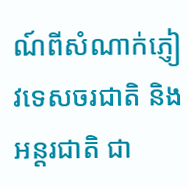ណ៍ពីសំណាក់ភ្ញៀវទេសចរជាតិ និងអន្តរជាតិ ជា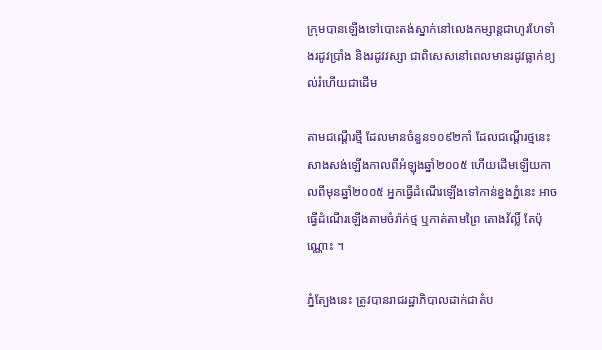ក្រុមបានឡើងទៅបោះតង់ស្នាក់នៅលេងកម្សាន្តជាហូរហែទាំងរដូវប្រាំង និងរដូវវស្សា ជាពិសេសនៅពេលមានរដូវធ្លាក់ខ្យល់រំហើយជាដើម

តាមជណ្តើរថ្មី ដែលមានចំនួន១០៩២កាំ ដែលជណ្តើរថ្មនេះ សាងសង់ឡើងកាលពីអំឡុងឆ្នាំ២០០៥ ហើយដើមឡើយកាលពីមុនឆ្នាំ២០០៥ អ្នកធ្វើដំណើរឡើងទៅកាន់ខ្នងភ្នំនេះ អាចធ្វើដំណើរឡើងតាមចំរ៉ាក់ថ្ម ឬកាត់តាមព្រៃ តោងវ័ល្លិ៍ តែប៉ុណ្ណោះ ។

ភ្នំត្បែងនេះ ត្រូវបានរាជរដ្ឋាភិបាលដាក់ជាតំប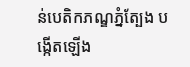ន់បេតិកភណ្ឌភ្នំត្បែង បង្កើតឡើង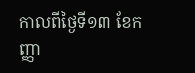កាលពីថ្ងៃទី១៣ ខែកញ្ញា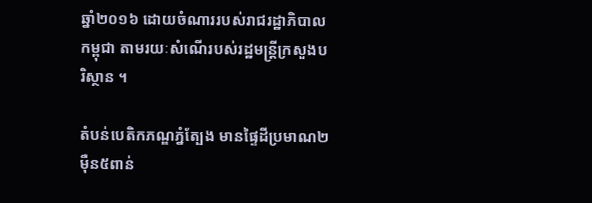ឆ្នាំ២០១៦ ដោយចំណាររបស់រាជរដ្ឋាភិបាលកម្ពុជា តាមរយៈសំណើរបស់រដ្ឋមន្ត្រីក្រសួងបរិស្ថាន ។

តំបន់បេតិកភណ្ឌភ្នំត្បែង មានផ្ទៃដីប្រមាណ២ម៉ឺន៥ពាន់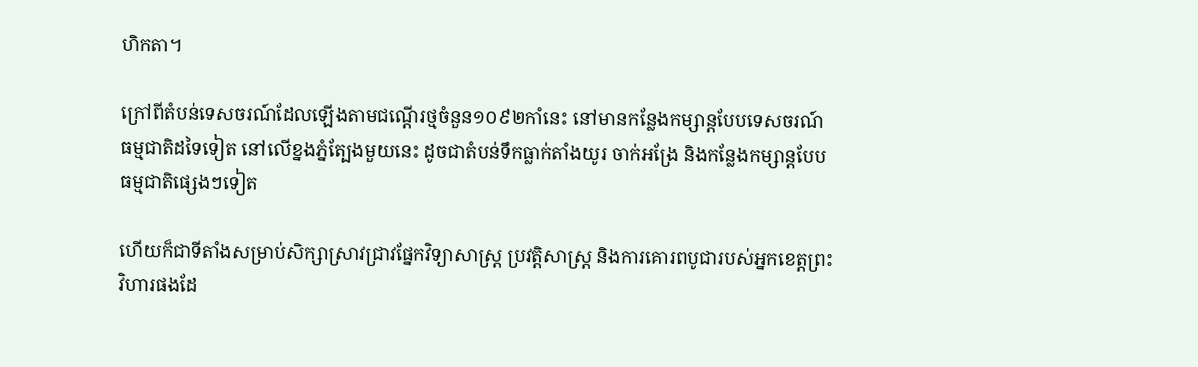ហិកតា។

ក្រៅពីតំបន់ទេសចរណ៍ដែលឡើងតាមជណ្តើរថ្មចំនួន១០៩២កាំនេះ នៅមានកន្លែងកម្សាន្តបែបទេសចរណ៍ធម្មជាតិដទៃទៀត នៅលើខ្នងភ្នំត្បែងមួយនេះ ដូចជាតំបន់ទឹកធ្លាក់តាំងយូរ ចាក់អង្រែ និងកន្លែងកម្សាន្តបែបធម្មជាតិផ្សេងៗទៀត

ហើយក៏ជាទីតាំងសម្រាប់សិក្សាស្រាវជ្រាវផ្នែកវិទ្យាសាស្ត្រ ប្រវត្តិសាស្ត្រ និងការគោរពបូជារបស់អ្នកខេត្តព្រះវិហារផងដែ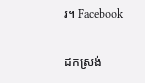រ។ Facebook

ដកស្រង់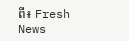ពី៖ Fresh News